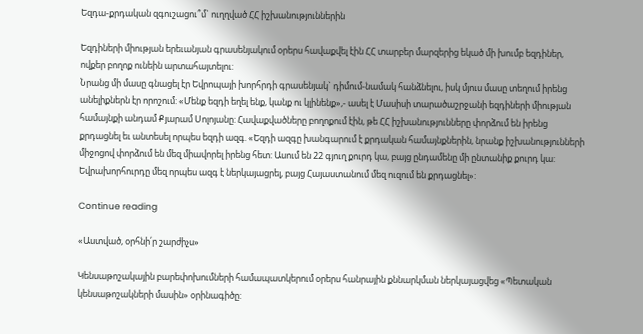Եզդա-քրդական զգուշացու՞մ` ուղղված ՀՀ իշխանություններին

Եզդիների միության երեւանյան գրասենյակում օրերս հավաքվել էին ՀՀ տարբեր մարզերից եկած մի խումբ եզդիներ, ովքեր բողոք ունեին արտահայտելու:
Նրանց մի մասը գնացել էր Եվրոպայի խորհրդի գրասենյակ` դիմում-նամակ հանձնելու, իսկ մյուս մասը տեղում իրենց անելիքներն էր որոշում: «Մենք եզդի եղել ենք, կանք ու կլինենք»,- ասել է Մասիսի տարածաշրջանի եզդիների միության համայնքի անդամ Քյարամ Սոլոյանը: Հավաքվածները բողոքում էին, թե ՀՀ իշխանությունները փորձում են իրենց քրդացնել եւ անտեսել որպես եզդի ազգ. «Եզդի ազգը խանգարում է քրդական համայնքներին, նրանք իշխանությունների միջոցով փորձում են մեզ միավորել իրենց հետ: Ասում են 22 գյուղ քուրդ կա, բայց ընդամենը մի ընտանիք քուրդ կա: Եվրախորհուրդը մեզ որպես ազգ է ներկայացրել, բայց Հայաստանում մեզ ուզում են քրդացնել»:

Continue reading

«Աստված, օրհնի՛ր շարժիչս»

Կենսաթոշակային բարեփոխումների համապատկերում օրերս հանրային քննարկման ներկայացվեց «Պետական կենսաթոշակների մասին» օրինագիծը: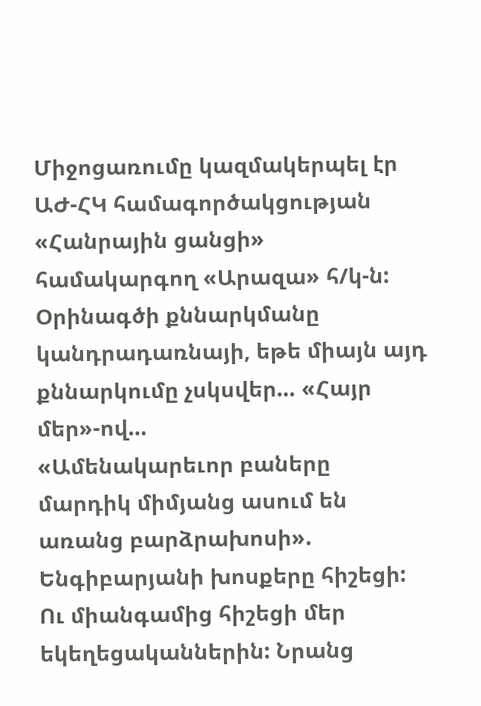Միջոցառումը կազմակերպել էր ԱԺ-ՀԿ համագործակցության «Հանրային ցանցի» համակարգող «Արազա» հ/կ-ն: Օրինագծի քննարկմանը կանդրադառնայի, եթե միայն այդ քննարկումը չսկսվեր… «Հայր մեր»-ով…
«Ամենակարեւոր բաները մարդիկ միմյանց ասում են առանց բարձրախոսի». Ենգիբարյանի խոսքերը հիշեցի: Ու միանգամից հիշեցի մեր եկեղեցականներին: Նրանց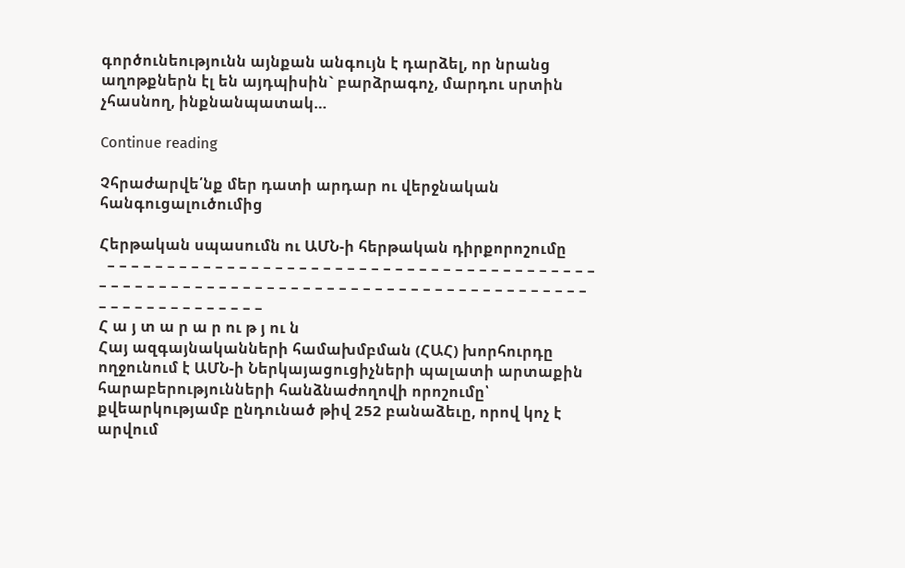գործունեությունն այնքան անգույն է դարձել, որ նրանց աղոթքներն էլ են այդպիսին` բարձրագոչ, մարդու սրտին չհասնող, ինքնանպատակ…

Continue reading

Չհրաժարվե՛նք մեր դատի արդար ու վերջնական հանգուցալուծումից

Հերթական սպասումն ու ԱՄՆ-ի հերթական դիրքորոշումը
  – – – – – – – – – – – – – – – – – – – – – – – – – – – – – – – – – – – – – – – – – – – – – – – – – – – – – – – – – – – – – – – – – – – – – – – – – – – – – – – – – – – – – – – – – – – – – – – –
Հ ա յ տ ա ր ա ր ու թ յ ու ն
Հայ ազգայնականների համախմբման (ՀԱՀ) խորհուրդը ողջունում է ԱՄՆ-ի Ներկայացուցիչների պալատի արտաքին հարաբերությունների հանձնաժողովի որոշումը՝ քվեարկությամբ ընդունած թիվ 252 բանաձեւը, որով կոչ է արվում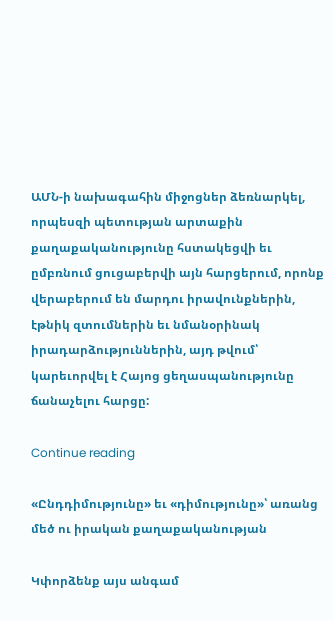ԱՄՆ-ի նախագահին միջոցներ ձեռնարկել, որպեսզի պետության արտաքին քաղաքականությունը հստակեցվի եւ ըմբռնում ցուցաբերվի այն հարցերում, որոնք վերաբերում են մարդու իրավունքներին, էթնիկ զտումներին եւ նմանօրինակ իրադարձություններին, այդ թվում՝ կարեւորվել է Հայոց ցեղասպանությունը ճանաչելու հարցը:

Continue reading

«Ընդդիմությունը» եւ «դիմությունը»՝ առանց մեծ ու իրական քաղաքականության

Կփորձենք այս անգամ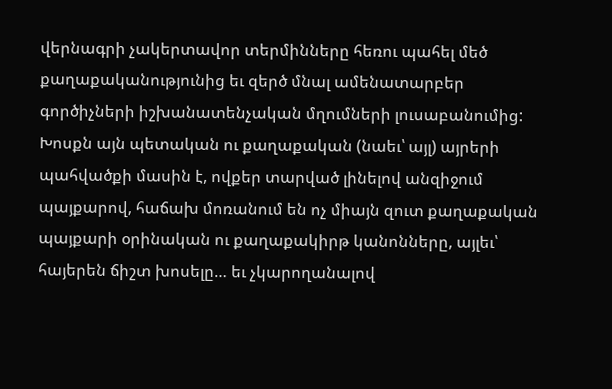վերնագրի չակերտավոր տերմինները հեռու պահել մեծ քաղաքականությունից եւ զերծ մնալ ամենատարբեր գործիչների իշխանատենչական մղումների լուսաբանումից:
Խոսքն այն պետական ու քաղաքական (նաեւ՝ այլ) այրերի պահվածքի մասին է, ովքեր տարված լինելով անզիջում պայքարով, հաճախ մոռանում են ոչ միայն զուտ քաղաքական պայքարի օրինական ու քաղաքակիրթ կանոնները, այլեւ՝ հայերեն ճիշտ խոսելը… եւ չկարողանալով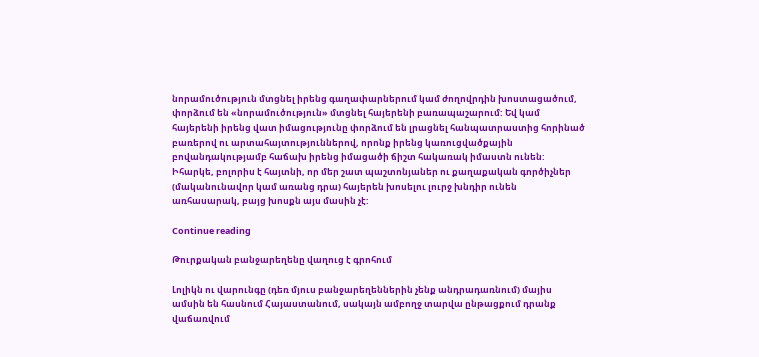նորամուծություն մտցնել իրենց գաղափարներում կամ ժողովրդին խոստացածում, փորձում են «նորամուծություն» մտցնել հայերենի բառապաշարում: Եվ կամ հայերենի իրենց վատ իմացությունը փորձում են լրացնել հանպատրաստից հորինած բառերով ու արտահայտություններով, որոնք իրենց կառուցվածքային բովանդակությամբ հաճախ իրենց իմացածի ճիշտ հակառակ իմաստն ունեն: Իհարկե, բոլորիս է հայտնի, որ մեր շատ պաշտոնյաներ ու քաղաքական գործիչներ (մականունավոր կամ առանց դրա) հայերեն խոսելու լուրջ խնդիր ունեն առհասարակ, բայց խոսքն այս մասին չէ:

Continue reading

Թուրքական բանջարեղենը վաղուց է գրոհում

Լոլիկն ու վարունգը (դեռ մյուս բանջարեղեններին չենք անդրադառնում) մայիս ամսին են հասնում Հայաստանում, սակայն ամբողջ տարվա ընթացքում դրանք վաճառվում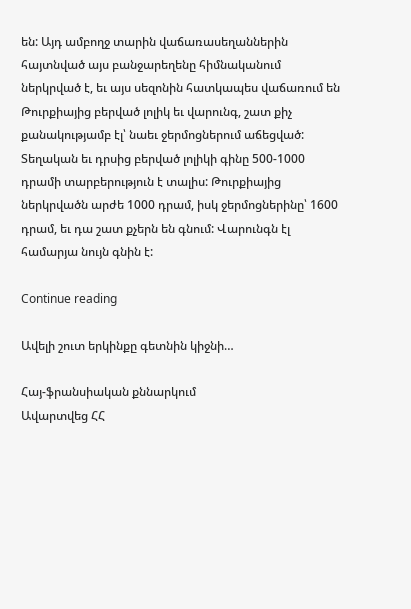են: Այդ ամբողջ տարին վաճառասեղաններին հայտնված այս բանջարեղենը հիմնականում ներկրված է, եւ այս սեզոնին հատկապես վաճառում են Թուրքիայից բերված լոլիկ եւ վարունգ, շատ քիչ քանակությամբ էլ՝ նաեւ ջերմոցներում աճեցված:
Տեղական եւ դրսից բերված լոլիկի գինը 500-1000 դրամի տարբերություն է տալիս: Թուրքիայից ներկրվածն արժե 1000 դրամ, իսկ ջերմոցներինը՝ 1600 դրամ, եւ դա շատ քչերն են գնում: Վարունգն էլ համարյա նույն գնին է:

Continue reading

Ավելի շուտ երկինքը գետնին կիջնի…

Հայ-ֆրանսիական քննարկում
Ավարտվեց ՀՀ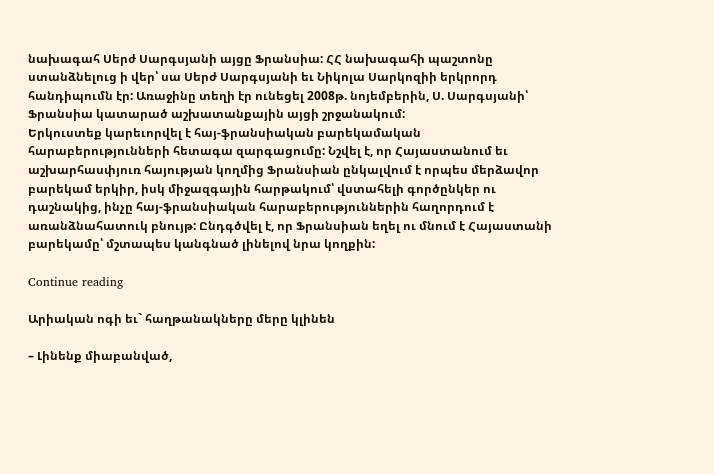նախագահ Սերժ Սարգսյանի այցը Ֆրանսիա: ՀՀ նախագահի պաշտոնը ստանձնելուց ի վեր՝ սա Սերժ Սարգսյանի եւ Նիկոլա Սարկոզիի երկրորդ հանդիպումն էր: Առաջինը տեղի էր ունեցել 2008թ. նոյեմբերին, Ս. Սարգսյանի՝ Ֆրանսիա կատարած աշխատանքային այցի շրջանակում:
Երկուստեք կարեւորվել է հայ-ֆրանսիական բարեկամական հարաբերությունների հետագա զարգացումը: Նշվել է, որ Հայաստանում եւ աշխարհասփյուռ հայության կողմից Ֆրանսիան ընկալվում է որպես մերձավոր բարեկամ երկիր, իսկ միջազգային հարթակում՝ վստահելի գործընկեր ու դաշնակից, ինչը հայ-ֆրանսիական հարաբերություններին հաղորդում է առանձնահատուկ բնույթ: Ընդգծվել է, որ Ֆրանսիան եղել ու մնում է Հայաստանի բարեկամը՝ մշտապես կանգնած լինելով նրա կողքին:

Continue reading

Արիական ոգի եւ` հաղթանակները մերը կլինեն

– Լինենք միաբանված,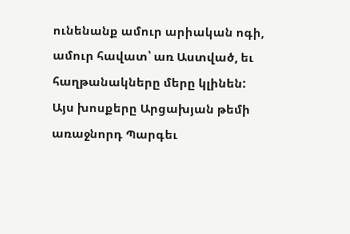ունենանք ամուր արիական ոգի, ամուր հավատ՝ առ Աստված, եւ հաղթանակները մերը կլինեն: Այս խոսքերը Արցախյան թեմի առաջնորդ Պարգեւ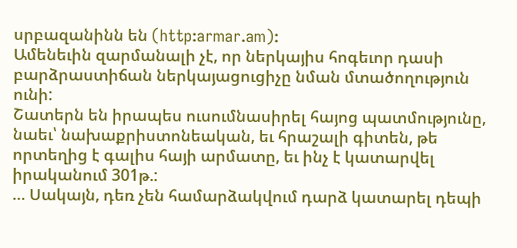սրբազանինն են (http:armar.am):
Ամենեւին զարմանալի չէ, որ ներկայիս հոգեւոր դասի բարձրաստիճան ներկայացուցիչը նման մտածողություն ունի:
Շատերն են իրապես ուսումնասիրել հայոց պատմությունը, նաեւ՝ նախաքրիստոնեական, եւ հրաշալի գիտեն, թե որտեղից է գալիս հայի արմատը, եւ ինչ է կատարվել իրականում 301թ.:
… Սակայն, դեռ չեն համարձակվում դարձ կատարել դեպի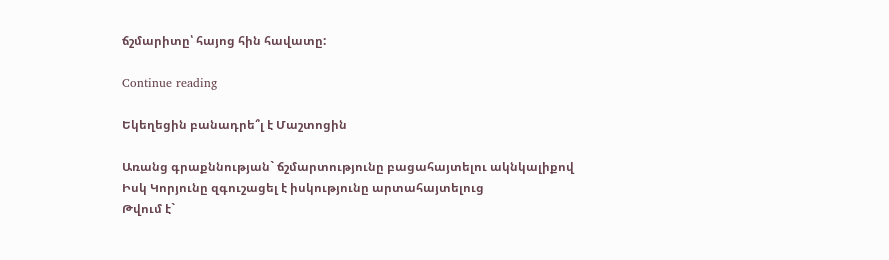ճշմարիտը՝ հայոց հին հավատը:

Continue reading

Եկեղեցին բանադրե՞լ է Մաշտոցին

Առանց գրաքննության` ճշմարտությունը բացահայտելու ակնկալիքով
Իսկ Կորյունը զգուշացել է իսկությունը արտահայտելուց
Թվում է`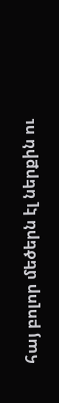հայ բոլոր մեծերն էլ ներքին ու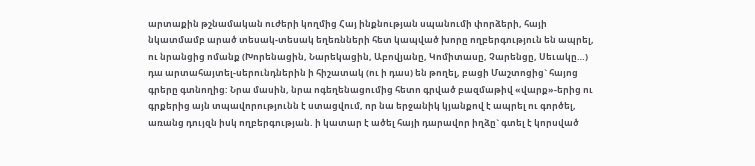արտաքին թշնամական ուժերի կողմից Հայ ինքնության սպանումի փորձերի, հայի նկատմամբ արած տեսակ-տեսակ եղեռնների հետ կապված խորը ողբերգություն են ապրել, ու նրանցից ոմանք (Խորենացին, Նարեկացին, Աբովյանը, Կոմիտասը, Չարենցը, Սեւակը…) դա արտահայտել-սերունդներին ի հիշատակ (ու ի դաս) են թողել, բացի Մաշտոցից` հայոց գրերը գտնողից: Նրա մասին, նրա ոգեղենացումից հետո գրված բազմաթիվ «վարք»-երից ու գրքերից այն տպավորությունն է ստացվում, որ նա երջանիկ կյանքով է ապրել ու գործել, առանց դույզն իսկ ողբերգության. ի կատար է ածել հայի դարավոր իղձը` գտել է կորսված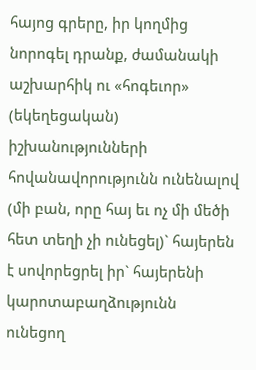հայոց գրերը, իր կողմից նորոգել դրանք, ժամանակի աշխարհիկ ու «հոգեւոր» (եկեղեցական) իշխանությունների հովանավորությունն ունենալով (մի բան, որը հայ եւ ոչ մի մեծի հետ տեղի չի ունեցել)` հայերեն է սովորեցրել իր` հայերենի կարոտաբաղձությունն ունեցող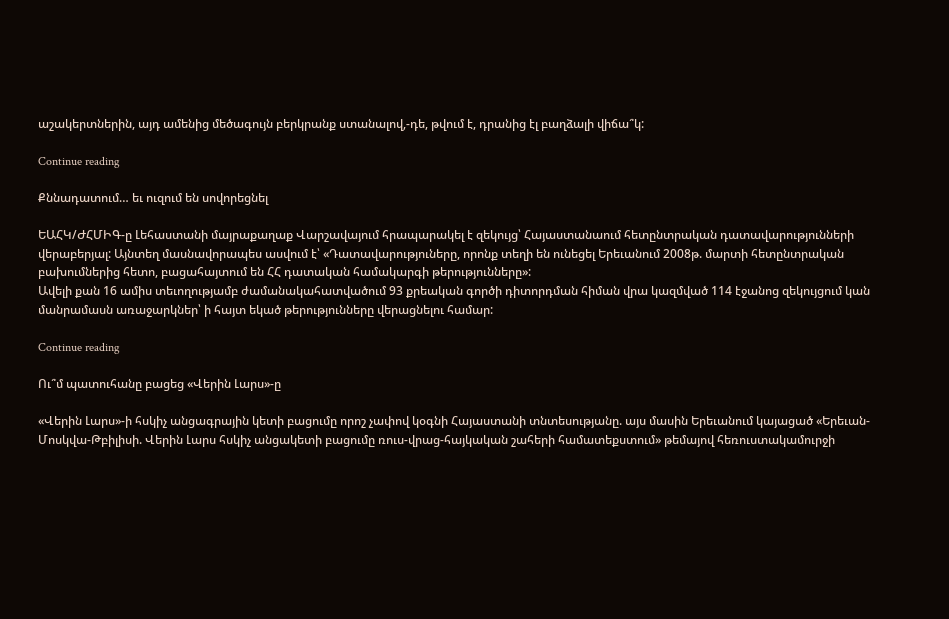աշակերտներին, այդ ամենից մեծագույն բերկրանք ստանալով,-դե, թվում է, դրանից էլ բաղձալի վիճա՞կ:

Continue reading

Քննադատում… եւ ուզում են սովորեցնել

ԵԱՀԿ/ԺՀՄԻԳ-ը Լեհաստանի մայրաքաղաք Վարշավայում հրապարակել է զեկույց՝ Հայաստանաում հետընտրական դատավարությունների վերաբերյալ: Այնտեղ մասնավորապես ասվում է՝ «Դատավարություները, որոնք տեղի են ունեցել Երեւանում 2008թ. մարտի հետընտրական բախումներից հետո, բացահայտում են ՀՀ դատական համակարգի թերությունները»:
Ավելի քան 16 ամիս տեւողությամբ ժամանակահատվածում 93 քրեական գործի դիտորդման հիման վրա կազմված 114 էջանոց զեկույցում կան մանրամասն առաջարկներ՝ ի հայտ եկած թերությունները վերացնելու համար:

Continue reading

Ու՞մ պատուհանը բացեց «Վերին Լարս»-ը

«Վերին Լարս»-ի հսկիչ անցագրային կետի բացումը որոշ չափով կօգնի Հայաստանի տնտեսությանը. այս մասին Երեւանում կայացած «Երեւան-Մոսկվա-Թբիլիսի. Վերին Լարս հսկիչ անցակետի բացումը ռուս-վրաց-հայկական շահերի համատեքստում» թեմայով հեռուստակամուրջի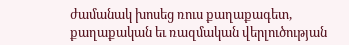ժամանակ խոսեց ռուս քաղաքագետ, քաղաքական եւ ռազմական վերլուծության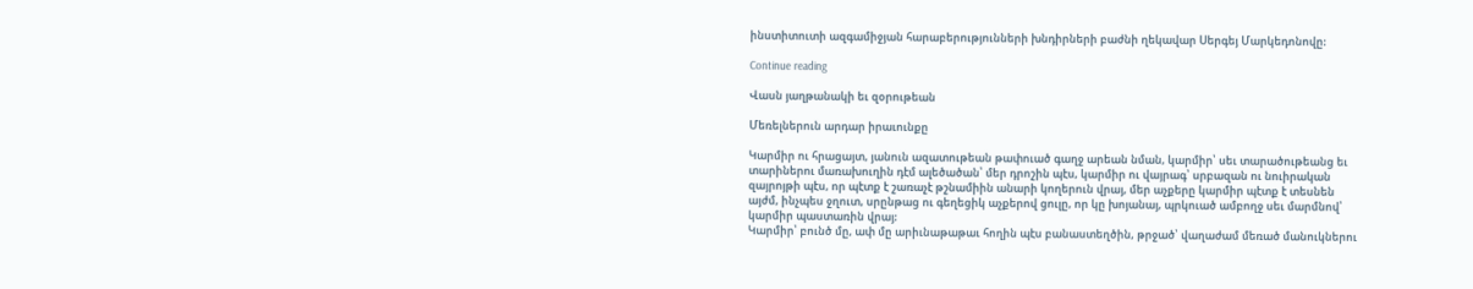ինստիտուտի ազգամիջյան հարաբերությունների խնդիրների բաժնի ղեկավար Սերգեյ Մարկեդոնովը:

Continue reading

Վասն յաղթանակի եւ զօրութեան

Մեռելներուն արդար իրաւունքը

Կարմիր ու հրացայտ, յանուն ազատութեան թափուած գաղջ արեան նման, կարմիր՝ սեւ տարածութեանց եւ տարիներու մառախուղին դէմ ալեծածան՝ մեր դրոշին պէս, կարմիր ու վայրագ՝ սրբազան ու նուիրական զայրոյթի պէս, որ պէտք է շառաչէ թշնամիին անարի կողերուն վրայ, մեր աչքերը կարմիր պէտք է տեսնեն այժմ, ինչպես ջղուտ, սրընթաց ու գեղեցիկ աչքերով ցուլը, որ կը խոյանայ, պրկուած ամբողջ սեւ մարմնով՝ կարմիր պաստառին վրայ:
Կարմիր՝ բունծ մը, ափ մը արիւնաթաթաւ հողին պէս բանաստեղծին, թրջած՝ վաղաժամ մեռած մանուկներու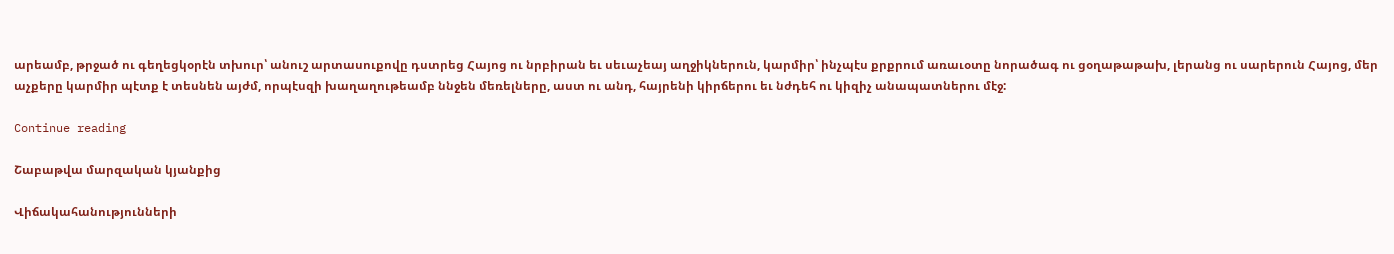արեամբ, թրջած ու գեղեցկօրէն տխուր՝ անուշ արտասուքովը դստրեց Հայոց ու նրբիրան եւ սեւաչեայ աղջիկներուն, կարմիր՝ ինչպէս քրքրում առաւօտը նորածագ ու ցօղաթաթախ, լերանց ու սարերուն Հայոց, մեր աչքերը կարմիր պէտք է տեսնեն այժմ, որպէսզի խաղաղութեամբ ննջեն մեռելները, աստ ու անդ, հայրենի կիրճերու եւ նժդեհ ու կիզիչ անապատներու մէջ:

Continue reading

Շաբաթվա մարզական կյանքից

Վիճակահանությունների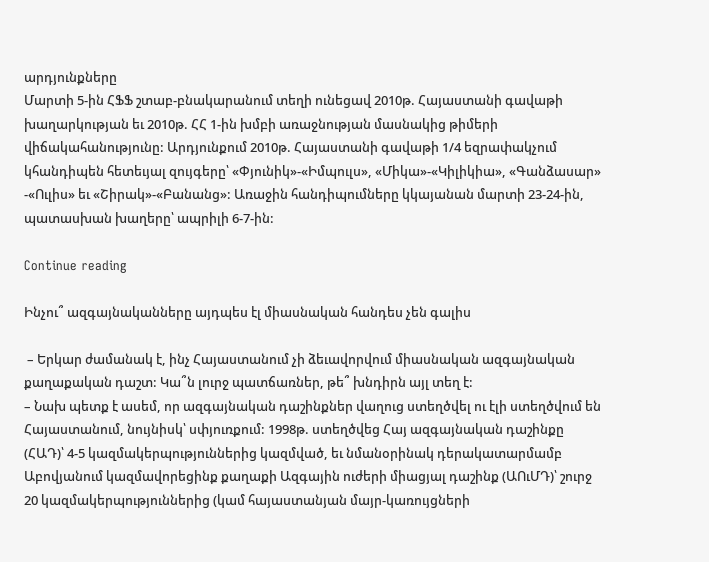արդյունքները
Մարտի 5-ին ՀՖՖ շտաբ-բնակարանում տեղի ունեցավ 2010թ. Հայաստանի գավաթի խաղարկության եւ 2010թ. ՀՀ 1-ին խմբի առաջնության մասնակից թիմերի վիճակահանությունը: Արդյունքում 2010թ. Հայաստանի գավաթի 1/4 եզրափակչում կհանդիպեն հետեւյալ զույգերը՝ «Փյունիկ»-«Իմպուլս», «Միկա»-«Կիլիկիա», «Գանձասար» -«Ուլիս» եւ «Շիրակ»-«Բանանց»: Առաջին հանդիպումները կկայանան մարտի 23-24-ին, պատասխան խաղերը՝ ապրիլի 6-7-ին:

Continue reading

Ինչու՞ ազգայնականները այդպես էլ միասնական հանդես չեն գալիս

 – Երկար ժամանակ է, ինչ Հայաստանում չի ձեւավորվում միասնական ազգայնական քաղաքական դաշտ: Կա՞ն լուրջ պատճառներ, թե՞ խնդիրն այլ տեղ է:
– Նախ պետք է ասեմ, որ ազգայնական դաշինքներ վաղուց ստեղծվել ու էլի ստեղծվում են Հայաստանում, նույնիսկ՝ սփյուռքում: 1998թ. ստեղծվեց Հայ ազգայնական դաշինքը (ՀԱԴ)՝ 4-5 կազմակերպություններից կազմված, եւ նմանօրինակ դերակատարմամբ Աբովյանում կազմավորեցինք քաղաքի Ազգային ուժերի միացյալ դաշինք (ԱՈւՄԴ)՝ շուրջ 20 կազմակերպություններից (կամ հայաստանյան մայր-կառույցների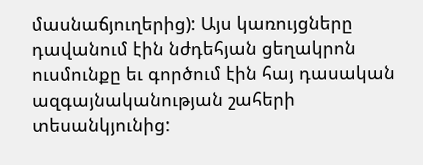մասնաճյուղերից): Այս կառույցները դավանում էին նժդեհյան ցեղակրոն ուսմունքը եւ գործում էին հայ դասական ազգայնականության շահերի տեսանկյունից: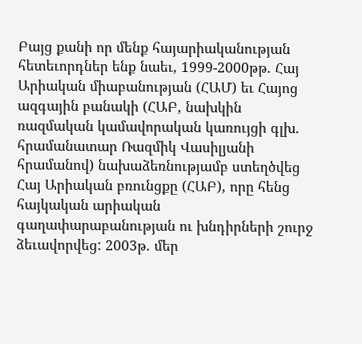Բայց քանի որ մենք հայարիականության հետեւորդներ ենք նաեւ, 1999-2000թթ. Հայ Արիական միաբանության (ՀԱՄ) եւ Հայոց ազգային բանակի (ՀԱԲ, նախկին ռազմական կամավորական կառույցի գլխ. հրամանատար Ռազմիկ Վասիլյանի հրամանով) նախաձեռնությամբ ստեղծվեց Հայ Արիական բռունցքը (ՀԱԲ), որը հենց հայկական արիական գաղափարաբանության ու խնդիրների շուրջ ձեւավորվեց: 2003թ. մեր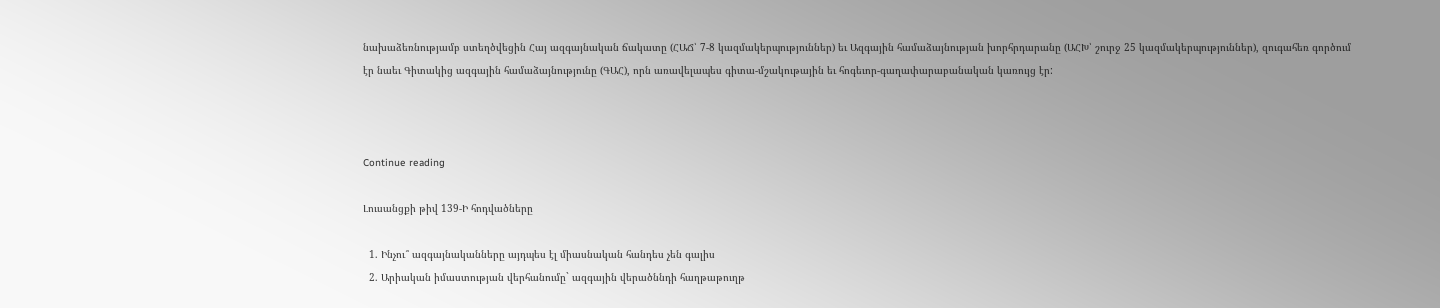նախաձեռնությամբ ստեղծվեցին Հայ ազգայնական ճակատը (ՀԱՃ՝ 7-8 կազմակերպություններ) եւ Ազգային համաձայնության խորհրդարանը (ԱՀԽ՝ շուրջ 25 կազմակերպություններ), զուգահեռ գործում էր նաեւ Գիտակից ազգային համաձայնությունը (ԳԱՀ), որն առավելապես գիտա-մշակութային եւ հոգեւոր-գաղափարաբանական կառույց էր:



Continue reading

Լուսանցքի թիվ 139-Ի հոդվածները

  1. Ինչու՞ ազգայնականները այդպես էլ միասնական հանդես չեն գալիս
  2. Արիական իմաստության վերհանումը` ազգային վերածննդի հաղթաթուղթ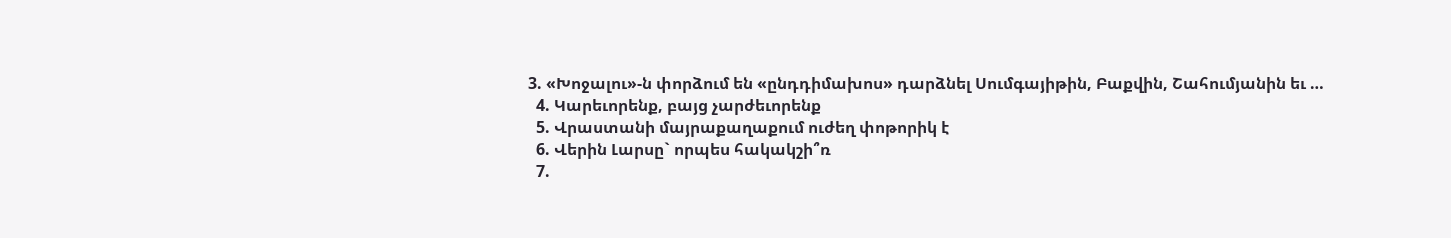3. «Խոջալու»-ն փորձում են «ընդդիմախոս» դարձնել Սումգայիթին, Բաքվին, Շահումյանին եւ …
  4. Կարեւորենք, բայց չարժեւորենք
  5. Վրաստանի մայրաքաղաքում ուժեղ փոթորիկ է
  6. Վերին Լարսը` որպես հակակշի՞ռ
  7.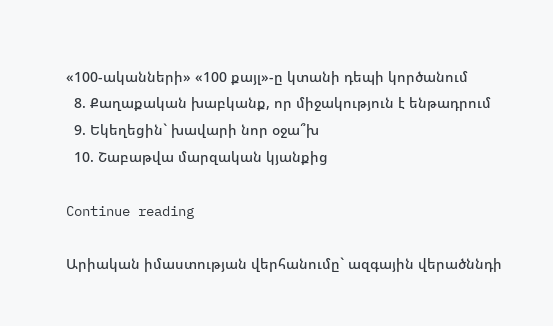«100-ականների» «100 քայլ»-ը կտանի դեպի կործանում
  8. Քաղաքական խաբկանք, որ միջակություն է ենթադրում
  9. Եկեղեցին` խավարի նոր օջա՞խ
  10. Շաբաթվա մարզական կյանքից

Continue reading

Արիական իմաստության վերհանումը` ազգային վերածննդի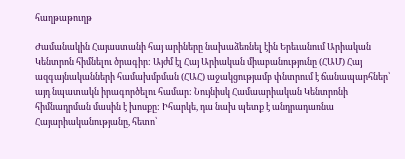հաղթաթուղթ

Ժամանակին Հայաստանի հայ արիները նախաձեռնել էին Երեւանում Արիական Կենտրոն հիմնելու ծրագիր: Այժմ էլ Հայ Արիական միաբանությունը (ՀԱՄ) Հայ ազգայնականների համախմբման (ՀԱՀ) աջակցությամբ փնտրում է ճանապարհներ՝ այդ նպատակն իրագործելու համար: Նույնիսկ Համաարիական Կենտրոնի հիմնադրման մասին է խոսքը: Իհարկե, դա նախ պետք է անդրադառնա Հայարիականությանը, հետո՝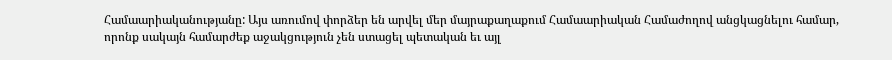Համաարիականությանը: Այս առումով փորձեր են արվել մեր մայրաքաղաքում Համաարիական Համաժողով անցկացնելու համար, որոնք սակայն համարժեք աջակցություն չեն ստացել պետական եւ այլ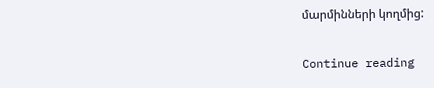մարմինների կողմից:

Continue reading